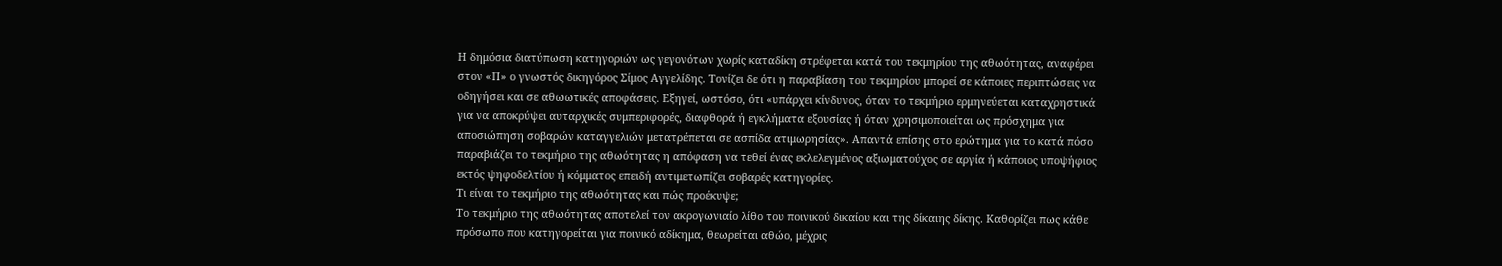Η δημόσια διατύπωση κατηγοριών ως γεγονότων χωρίς καταδίκη στρέφεται κατά του τεκμηρίου της αθωότητας, αναφέρει στον «Π» ο γνωστός δικηγόρος Σίμος Αγγελίδης. Τονίζει δε ότι η παραβίαση του τεκμηρίου μπορεί σε κάποιες περιπτώσεις να οδηγήσει και σε αθωωτικές αποφάσεις. Εξηγεί, ωστόσο, ότι «υπάρχει κίνδυνος, όταν το τεκμήριο ερμηνεύεται καταχρηστικά για να αποκρύψει αυταρχικές συμπεριφορές, διαφθορά ή εγκλήματα εξουσίας ή όταν χρησιμοποιείται ως πρόσχημα για αποσιώπηση σοβαρών καταγγελιών μετατρέπεται σε ασπίδα ατιμωρησίας». Απαντά επίσης στο ερώτημα για το κατά πόσο παραβιάζει το τεκμήριο της αθωότητας η απόφαση να τεθεί ένας εκλελεγμένος αξιωματούχος σε αργία ή κάποιος υποψήφιος εκτός ψηφοδελτίου ή κόμματος επειδή αντιμετωπίζει σοβαρές κατηγορίες.
Τι είναι το τεκμήριο της αθωότητας και πώς προέκυψε;
Το τεκμήριο της αθωότητας αποτελεί τον ακρογωνιαίο λίθο του ποινικού δικαίου και της δίκαιης δίκης. Καθορίζει πως κάθε πρόσωπο που κατηγορείται για ποινικό αδίκημα, θεωρείται αθώο, μέχρις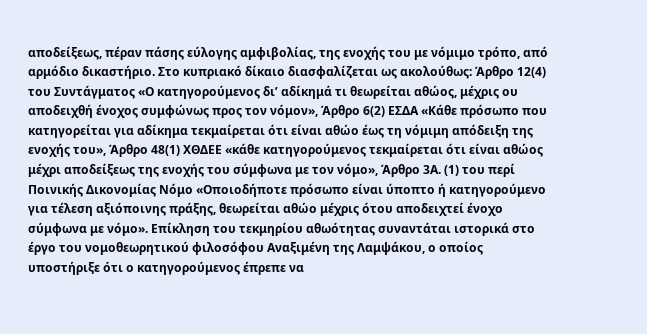αποδείξεως, πέραν πάσης εύλογης αμφιβολίας, της ενοχής του με νόμιμο τρόπο, από αρμόδιο δικαστήριο. Στο κυπριακό δίκαιο διασφαλίζεται ως ακολούθως: Άρθρο 12(4) του Συντάγματος «Ο κατηγορούμενος δι’ αδίκημά τι θεωρείται αθώος, μέχρις ου αποδειχθή ένοχος συμφώνως προς τον νόμον», Άρθρο 6(2) ΕΣΔΑ «Κάθε πρόσωπο που κατηγορείται για αδίκημα τεκμαίρεται ότι είναι αθώο έως τη νόμιμη απόδειξη της ενοχής του», Άρθρο 48(1) ΧΘΔΕΕ «κάθε κατηγορούμενος τεκμαίρεται ότι είναι αθώος μέχρι αποδείξεως της ενοχής του σύμφωνα με τον νόμο», Άρθρο 3Α. (1) του περί Ποινικής Δικονομίας Νόμο «Οποιοδήποτε πρόσωπο είναι ύποπτο ή κατηγορούμενο για τέλεση αξιόποινης πράξης, θεωρείται αθώο μέχρις ότου αποδειχτεί ένοχο σύμφωνα με νόμο». Επίκληση του τεκμηρίου αθωότητας συναντάται ιστορικά στο έργο του νομοθεωρητικού φιλοσόφου Αναξιμένη της Λαμψάκου, ο οποίος υποστήριξε ότι ο κατηγορούμενος έπρεπε να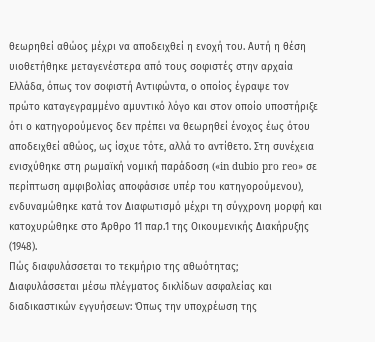θεωρηθεί αθώος μέχρι να αποδειχθεί η ενοχή του. Αυτή η θέση υιοθετήθηκε μεταγενέστερα από τους σοφιστές στην αρχαία Ελλάδα, όπως τον σοφιστή Αντιφώντα, ο οποίος έγραψε τον πρώτο καταγεγραμμένο αμυντικό λόγο και στον οποίο υποστήριξε ότι ο κατηγορούμενος δεν πρέπει να θεωρηθεί ένοχος έως ότου αποδειχθεί αθώος, ως ίσχυε τότε, αλλά το αντίθετο. Στη συνέχεια ενισχύθηκε στη ρωμαϊκή νομική παράδοση («in dubio pro reo» σε περίπτωση αμφιβολίας αποφάσισε υπέρ του κατηγορούμενου), ενδυναμώθηκε κατά τον Διαφωτισμό μέχρι τη σύγχρονη μορφή και κατοχυρώθηκε στο Άρθρο 11 παρ.1 της Οικουμενικής Διακήρυξης (1948).
Πώς διαφυλάσσεται το τεκμήριο της αθωότητας;
Διαφυλάσσεται μέσω πλέγματος δικλίδων ασφαλείας και διαδικαστικών εγγυήσεων: Όπως την υποχρέωση της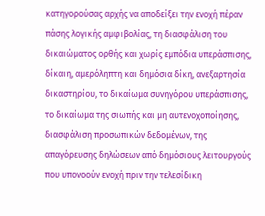κατηγορούσας αρχής να αποδείξει την ενοχή πέραν πάσης λογικής αμφιβολίας, τη διασφάλιση του δικαιώματος ορθής και χωρίς εμπόδια υπεράσπισης, δίκαιη, αμερόληπτη και δημόσια δίκη, ανεξαρτησία δικαστηρίου, το δικαίωμα συνηγόρου υπεράσπισης, το δικαίωμα της σιωπής και μη αυτενοχοποίησης, διασφάλιση προσωπικών δεδομένων, της απαγόρευσης δηλώσεων από δημόσιους λειτουργούς που υπονοούν ενοχή πριν την τελεσίδικη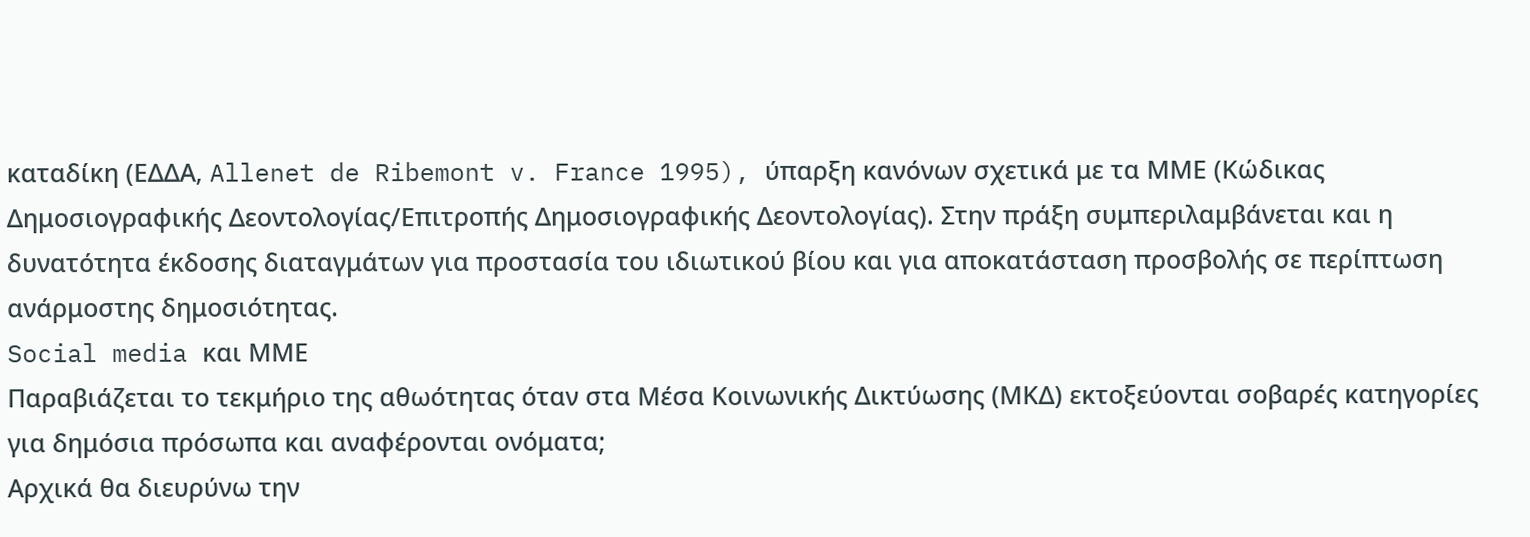καταδίκη (ΕΔΔΑ, Allenet de Ribemont v. France 1995), ύπαρξη κανόνων σχετικά με τα ΜΜΕ (Κώδικας Δημοσιογραφικής Δεοντολογίας/Επιτροπής Δημοσιογραφικής Δεοντολογίας). Στην πράξη συμπεριλαμβάνεται και η δυνατότητα έκδοσης διαταγμάτων για προστασία του ιδιωτικού βίου και για αποκατάσταση προσβολής σε περίπτωση ανάρμοστης δημοσιότητας.
Social media και ΜΜΕ
Παραβιάζεται το τεκμήριο της αθωότητας όταν στα Μέσα Κοινωνικής Δικτύωσης (ΜΚΔ) εκτοξεύονται σοβαρές κατηγορίες για δημόσια πρόσωπα και αναφέρονται ονόματα;
Αρχικά θα διευρύνω την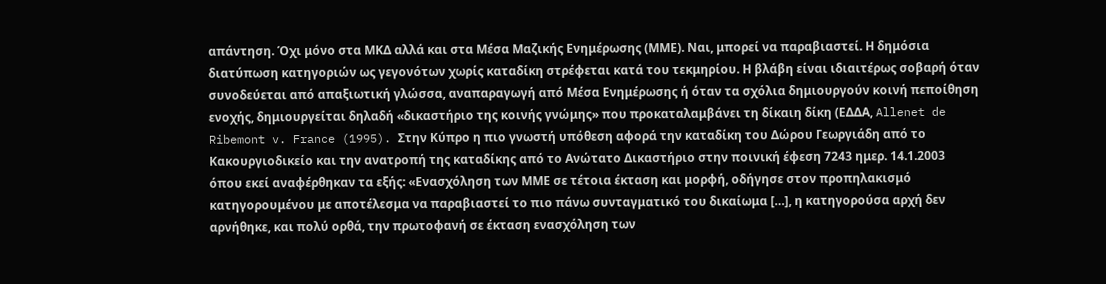απάντηση. Όχι μόνο στα ΜΚΔ αλλά και στα Μέσα Μαζικής Ενημέρωσης (ΜΜΕ). Ναι, μπορεί να παραβιαστεί. Η δημόσια διατύπωση κατηγοριών ως γεγονότων χωρίς καταδίκη στρέφεται κατά του τεκμηρίου. Η βλάβη είναι ιδιαιτέρως σοβαρή όταν συνοδεύεται από απαξιωτική γλώσσα, αναπαραγωγή από Μέσα Ενημέρωσης ή όταν τα σχόλια δημιουργούν κοινή πεποίθηση ενοχής, δημιουργείται δηλαδή «δικαστήριο της κοινής γνώμης» που προκαταλαμβάνει τη δίκαιη δίκη (ΕΔΔΑ, Allenet de Ribemont v. France (1995). Στην Κύπρο η πιο γνωστή υπόθεση αφορά την καταδίκη του Δώρου Γεωργιάδη από το Κακουργιοδικείο και την ανατροπή της καταδίκης από το Ανώτατο Δικαστήριο στην ποινική έφεση 7243 ημερ. 14.1.2003 όπου εκεί αναφέρθηκαν τα εξής: «Ενασχόληση των ΜΜΕ σε τέτοια έκταση και μορφή, οδήγησε στον προπηλακισμό κατηγορουμένου με αποτέλεσμα να παραβιαστεί το πιο πάνω συνταγματικό του δικαίωμα […], η κατηγορούσα αρχή δεν αρνήθηκε, και πολύ ορθά, την πρωτοφανή σε έκταση ενασχόληση των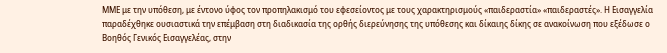ΜΜΕ με την υπόθεση, με έντονο ύφος τον προπηλακισμό του εφεσείοντος με τους χαρακτηρισμούς «παιδεραστία» «παιδεραστές». Η Εισαγγελία παραδέχθηκε ουσιαστικά την επέμβαση στη διαδικασία της ορθής διερεύνησης της υπόθεσης και δίκαιης δίκης σε ανακοίνωση που εξέδωσε ο Βοηθός Γενικός Εισαγγελέας, στην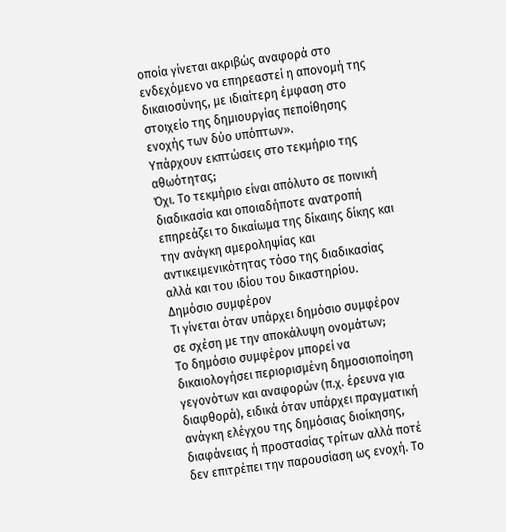οποία γίνεται ακριβώς αναφορά στο ενδεχόμενο να επηρεαστεί η απονομή της δικαιοσύνης, με ιδιαίτερη έμφαση στο στοιχείο της δημιουργίας πεποίθησης ενοχής των δύο υπόπτων».
Υπάρχουν εκπτώσεις στο τεκμήριο της αθωότητας;
Όχι. Το τεκμήριο είναι απόλυτο σε ποινική διαδικασία και οποιαδήποτε ανατροπή επηρεάζει το δικαίωμα της δίκαιης δίκης και την ανάγκη αμεροληψίας και αντικειμενικότητας τόσο της διαδικασίας αλλά και του ιδίου του δικαστηρίου.
Δημόσιο συμφέρον
Τι γίνεται όταν υπάρχει δημόσιο συμφέρον σε σχέση με την αποκάλυψη ονομάτων;
Το δημόσιο συμφέρον μπορεί να δικαιολογήσει περιορισμένη δημοσιοποίηση γεγονότων και αναφορών (π.χ. έρευνα για διαφθορά), ειδικά όταν υπάρχει πραγματική ανάγκη ελέγχου της δημόσιας διοίκησης, διαφάνειας ή προστασίας τρίτων αλλά ποτέ δεν επιτρέπει την παρουσίαση ως ενοχή. Το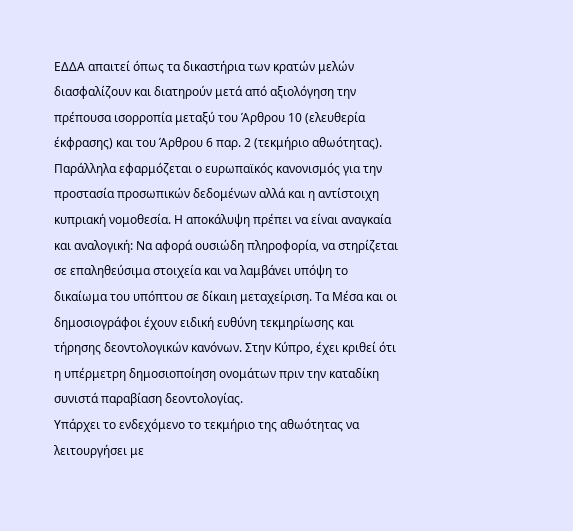ΕΔΔΑ απαιτεί όπως τα δικαστήρια των κρατών μελών διασφαλίζουν και διατηρούν μετά από αξιολόγηση την πρέπουσα ισορροπία μεταξύ του Άρθρου 10 (ελευθερία έκφρασης) και του Άρθρου 6 παρ. 2 (τεκμήριο αθωότητας). Παράλληλα εφαρμόζεται ο ευρωπαϊκός κανονισμός για την προστασία προσωπικών δεδομένων αλλά και η αντίστοιχη κυπριακή νομοθεσία. Η αποκάλυψη πρέπει να είναι αναγκαία και αναλογική: Να αφορά ουσιώδη πληροφορία, να στηρίζεται σε επαληθεύσιμα στοιχεία και να λαμβάνει υπόψη το δικαίωμα του υπόπτου σε δίκαιη μεταχείριση. Τα Μέσα και οι δημοσιογράφοι έχουν ειδική ευθύνη τεκμηρίωσης και τήρησης δεοντολογικών κανόνων. Στην Κύπρο, έχει κριθεί ότι η υπέρμετρη δημοσιοποίηση ονομάτων πριν την καταδίκη συνιστά παραβίαση δεοντολογίας.
Υπάρχει το ενδεχόμενο το τεκμήριο της αθωότητας να λειτουργήσει με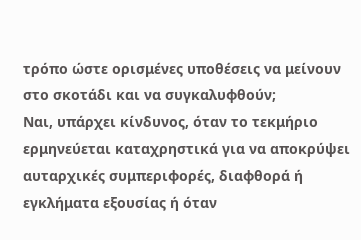τρόπο ώστε ορισμένες υποθέσεις να μείνουν στο σκοτάδι και να συγκαλυφθούν;
Ναι, υπάρχει κίνδυνος, όταν το τεκμήριο ερμηνεύεται καταχρηστικά για να αποκρύψει αυταρχικές συμπεριφορές, διαφθορά ή εγκλήματα εξουσίας ή όταν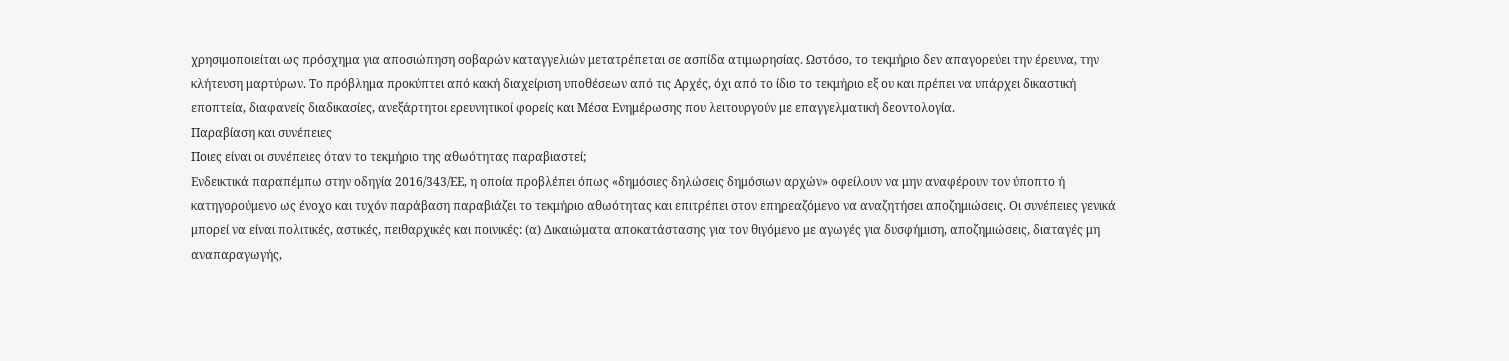χρησιμοποιείται ως πρόσχημα για αποσιώπηση σοβαρών καταγγελιών μετατρέπεται σε ασπίδα ατιμωρησίας. Ωστόσο, το τεκμήριο δεν απαγορεύει την έρευνα, την κλήτευση μαρτύρων. Το πρόβλημα προκύπτει από κακή διαχείριση υποθέσεων από τις Αρχές, όχι από το ίδιο το τεκμήριο εξ ου και πρέπει να υπάρχει δικαστική εποπτεία, διαφανείς διαδικασίες, ανεξάρτητοι ερευνητικοί φορείς και Μέσα Ενημέρωσης που λειτουργούν με επαγγελματική δεοντολογία.
Παραβίαση και συνέπειες
Ποιες είναι οι συνέπειες όταν το τεκμήριο της αθωότητας παραβιαστεί;
Ενδεικτικά παραπέμπω στην οδηγία 2016/343/ΕΕ, η οποία προβλέπει όπως «δημόσιες δηλώσεις δημόσιων αρχών» οφείλουν να μην αναφέρουν τον ύποπτο ή κατηγορούμενο ως ένοχο και τυχόν παράβαση παραβιάζει το τεκμήριο αθωότητας και επιτρέπει στον επηρεαζόμενο να αναζητήσει αποζημιώσεις. Οι συνέπειες γενικά μπορεί να είναι πολιτικές, αστικές, πειθαρχικές και ποινικές: (α) Δικαιώματα αποκατάστασης για τον θιγόμενο με αγωγές για δυσφήμιση, αποζημιώσεις, διαταγές μη αναπαραγωγής,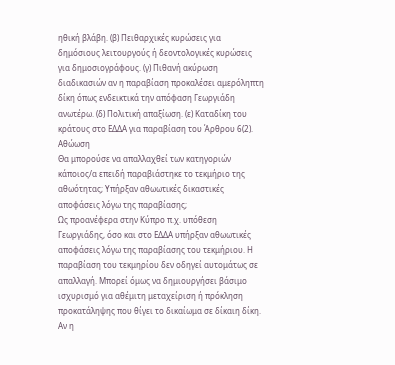ηθική βλάβη. (β) Πειθαρχικές κυρώσεις για δημόσιους λειτουργούς ή δεοντολογικές κυρώσεις για δημοσιογράφους. (γ) Πιθανή ακύρωση διαδικασιών αν η παραβίαση προκαλέσει αμερόληπτη δίκη όπως ενδεικτικά την απόφαση Γεωργιάδη ανωτέρω. (δ) Πολιτική απαξίωση. (ε) Καταδίκη του κράτους στο ΕΔΔΑ για παραβίαση του Άρθρου 6(2).
Αθώωση
Θα μπορούσε να απαλλαχθεί των κατηγοριών κάποιος/α επειδή παραβιάστηκε το τεκμήριο της αθωότητας; Υπήρξαν αθωωτικές δικαστικές αποφάσεις λόγω της παραβίασης;
Ως προανέφερα στην Κύπρο π.χ. υπόθεση Γεωργιάδης, όσο και στο ΕΔΔΑ υπήρξαν αθωωτικές αποφάσεις λόγω της παραβίασης του τεκμήριου. Η παραβίαση του τεκμηρίου δεν οδηγεί αυτομάτως σε απαλλαγή. Μπορεί όμως να δημιουργήσει βάσιμο ισχυρισμό για αθέμιτη μεταχείριση ή πρόκληση προκατάληψης που θίγει το δικαίωμα σε δίκαιη δίκη. Αν η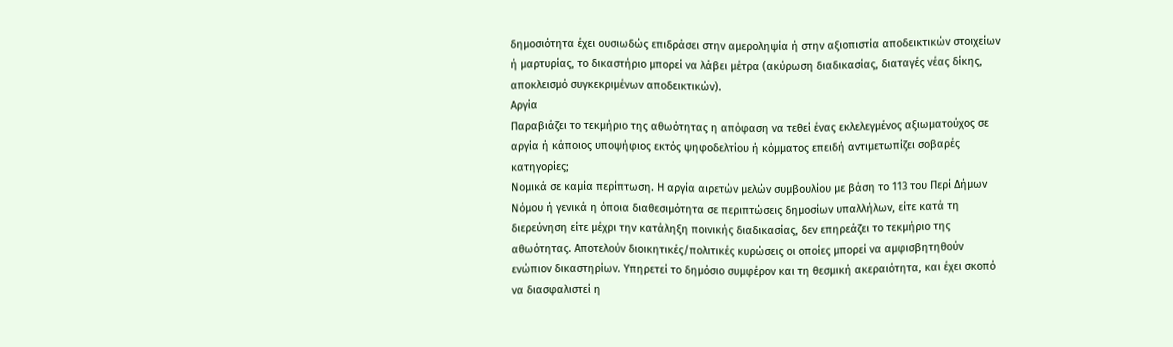δημοσιότητα έχει ουσιωδώς επιδράσει στην αμεροληψία ή στην αξιοπιστία αποδεικτικών στοιχείων ή μαρτυρίας, το δικαστήριο μπορεί να λάβει μέτρα (ακύρωση διαδικασίας, διαταγές νέας δίκης, αποκλεισμό συγκεκριμένων αποδεικτικών).
Αργία
Παραβιάζει το τεκμήριο της αθωότητας η απόφαση να τεθεί ένας εκλελεγμένος αξιωματούχος σε αργία ή κάποιος υποψήφιος εκτός ψηφοδελτίου ή κόμματος επειδή αντιμετωπίζει σοβαρές κατηγορίες;
Νομικά σε καμία περίπτωση. Η αργία αιρετών μελών συμβουλίου με βάση το 113 του Περί Δήμων Νόμου ή γενικά η όποια διαθεσιμότητα σε περιπτώσεις δημοσίων υπαλλήλων, είτε κατά τη διερεύνηση είτε μέχρι την κατάληξη ποινικής διαδικασίας, δεν επηρεάζει το τεκμήριο της αθωότητας. Αποτελούν διοικητικές/πολιτικές κυρώσεις οι οποίες μπορεί να αμφισβητηθούν ενώπιον δικαστηρίων. Υπηρετεί το δημόσιο συμφέρον και τη θεσμική ακεραιότητα, και έχει σκοπό να διασφαλιστεί η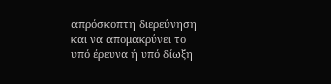απρόσκοπτη διερεύνηση και να απομακρύνει το υπό έρευνα ή υπό δίωξη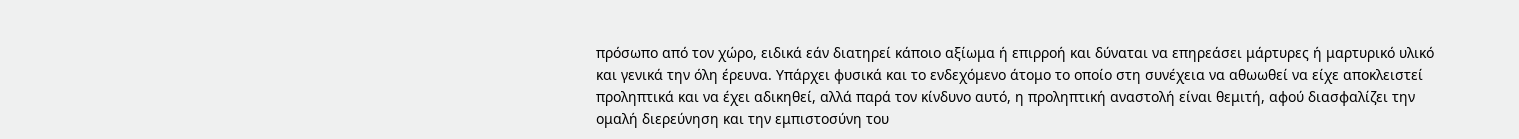πρόσωπο από τον χώρο, ειδικά εάν διατηρεί κάποιο αξίωμα ή επιρροή και δύναται να επηρεάσει μάρτυρες ή μαρτυρικό υλικό και γενικά την όλη έρευνα. Υπάρχει φυσικά και το ενδεχόμενο άτομο το οποίο στη συνέχεια να αθωωθεί να είχε αποκλειστεί προληπτικά και να έχει αδικηθεί, αλλά παρά τον κίνδυνο αυτό, η προληπτική αναστολή είναι θεμιτή, αφού διασφαλίζει την ομαλή διερεύνηση και την εμπιστοσύνη του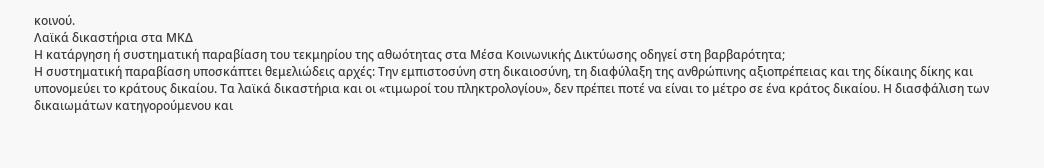κοινού.
Λαϊκά δικαστήρια στα ΜΚΔ
Η κατάργηση ή συστηματική παραβίαση του τεκμηρίου της αθωότητας στα Μέσα Κοινωνικής Δικτύωσης οδηγεί στη βαρβαρότητα;
Η συστηματική παραβίαση υποσκάπτει θεμελιώδεις αρχές: Την εμπιστοσύνη στη δικαιοσύνη, τη διαφύλαξη της ανθρώπινης αξιοπρέπειας και της δίκαιης δίκης και υπονομεύει το κράτους δικαίου. Τα λαϊκά δικαστήρια και οι «τιμωροί του πληκτρολογίου», δεν πρέπει ποτέ να είναι το μέτρο σε ένα κράτος δικαίου. Η διασφάλιση των δικαιωμάτων κατηγορούμενου και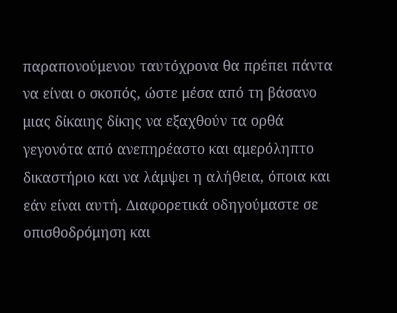παραπονούμενου ταυτόχρονα θα πρέπει πάντα να είναι ο σκοπός, ώστε μέσα από τη βάσανο μιας δίκαιης δίκης να εξαχθούν τα ορθά γεγονότα από ανεπηρέαστο και αμερόληπτο δικαστήριο και να λάμψει η αλήθεια, όποια και εάν είναι αυτή. Διαφορετικά οδηγούμαστε σε οπισθοδρόμηση και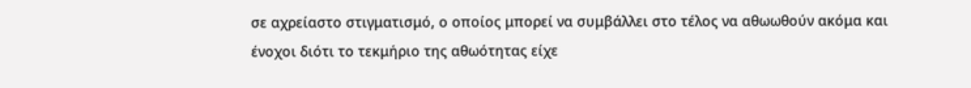σε αχρείαστο στιγματισμό, ο οποίος μπορεί να συμβάλλει στο τέλος να αθωωθούν ακόμα και ένοχοι διότι το τεκμήριο της αθωότητας είχε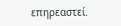επηρεαστεί.